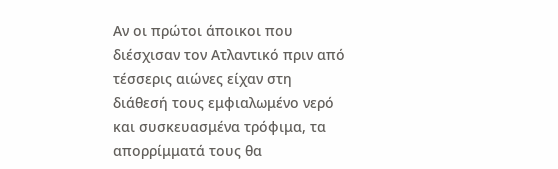Αν οι πρώτοι άποικοι που διέσχισαν τον Ατλαντικό πριν από τέσσερις αιώνες είχαν στη διάθεσή τους εμφιαλωμένο νερό και συσκευασμένα τρόφιμα, τα απορρίμματά τους θα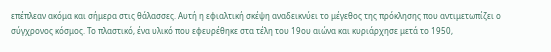επέπλεαν ακόμα και σήμερα στις θάλασσες. Αυτή η εφιαλτική σκέψη αναδεικνύει το μέγεθος της πρόκλησης που αντιμετωπίζει ο σύγχρονος κόσμος. Το πλαστικό, ένα υλικό που εφευρέθηκε στα τέλη του 19ου αιώνα και κυριάρχησε μετά το 1950,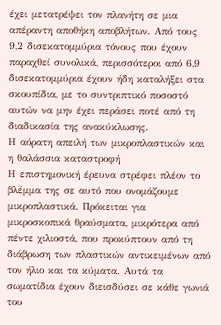έχει μετατρέψει τον πλανήτη σε μια απέραντη αποθήκη αποβλήτων. Από τους 9,2 δισεκατομμύρια τόνους που έχουν παραχθεί συνολικά, περισσότεροι από 6,9 δισεκατομμύρια έχουν ήδη καταλήξει στα σκουπίδια, με το συντριπτικό ποσοστό αυτών να μην έχει περάσει ποτέ από τη διαδικασία της ανακύκλωσης.
Η αόρατη απειλή των μικροπλαστικών και η θαλάσσια καταστροφή
Η επιστημονική έρευνα στρέφει πλέον το βλέμμα της σε αυτό που ονομάζουμε μικροπλαστικά. Πρόκειται για μικροσκοπικά θραύσματα, μικρότερα από πέντε χιλιοστά, που προκύπτουν από τη διάβρωση των πλαστικών αντικειμένων από τον ήλιο και τα κύματα. Αυτά τα σωματίδια έχουν διεισδύσει σε κάθε γωνιά του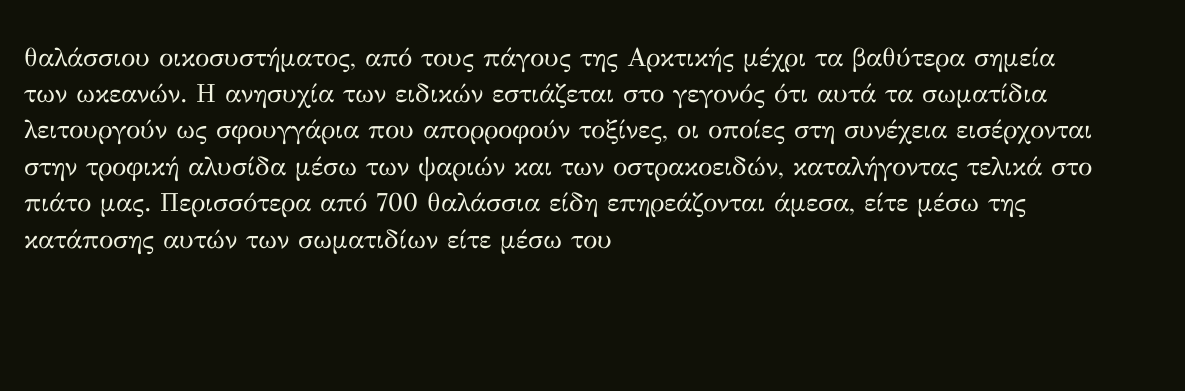θαλάσσιου οικοσυστήματος, από τους πάγους της Αρκτικής μέχρι τα βαθύτερα σημεία των ωκεανών. Η ανησυχία των ειδικών εστιάζεται στο γεγονός ότι αυτά τα σωματίδια λειτουργούν ως σφουγγάρια που απορροφούν τοξίνες, οι οποίες στη συνέχεια εισέρχονται στην τροφική αλυσίδα μέσω των ψαριών και των οστρακοειδών, καταλήγοντας τελικά στο πιάτο μας. Περισσότερα από 700 θαλάσσια είδη επηρεάζονται άμεσα, είτε μέσω της κατάποσης αυτών των σωματιδίων είτε μέσω του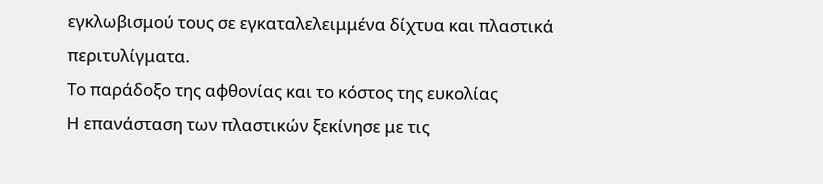εγκλωβισμού τους σε εγκαταλελειμμένα δίχτυα και πλαστικά περιτυλίγματα.
Το παράδοξο της αφθονίας και το κόστος της ευκολίας
Η επανάσταση των πλαστικών ξεκίνησε με τις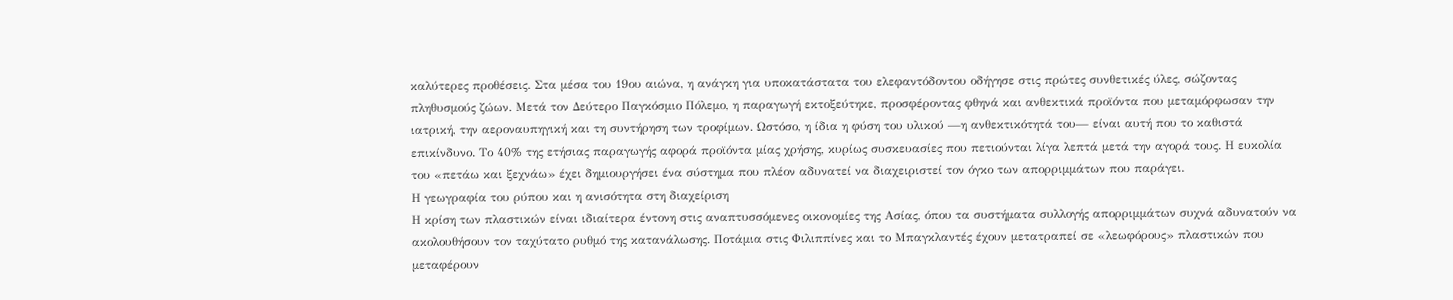καλύτερες προθέσεις. Στα μέσα του 19ου αιώνα, η ανάγκη για υποκατάστατα του ελεφαντόδοντου οδήγησε στις πρώτες συνθετικές ύλες, σώζοντας πληθυσμούς ζώων. Μετά τον Δεύτερο Παγκόσμιο Πόλεμο, η παραγωγή εκτοξεύτηκε, προσφέροντας φθηνά και ανθεκτικά προϊόντα που μεταμόρφωσαν την ιατρική, την αεροναυπηγική και τη συντήρηση των τροφίμων. Ωστόσο, η ίδια η φύση του υλικού —η ανθεκτικότητά του— είναι αυτή που το καθιστά επικίνδυνο. Το 40% της ετήσιας παραγωγής αφορά προϊόντα μίας χρήσης, κυρίως συσκευασίες που πετιούνται λίγα λεπτά μετά την αγορά τους. Η ευκολία του «πετάω και ξεχνάω» έχει δημιουργήσει ένα σύστημα που πλέον αδυνατεί να διαχειριστεί τον όγκο των απορριμμάτων που παράγει.
Η γεωγραφία του ρύπου και η ανισότητα στη διαχείριση
Η κρίση των πλαστικών είναι ιδιαίτερα έντονη στις αναπτυσσόμενες οικονομίες της Ασίας, όπου τα συστήματα συλλογής απορριμμάτων συχνά αδυνατούν να ακολουθήσουν τον ταχύτατο ρυθμό της κατανάλωσης. Ποτάμια στις Φιλιππίνες και το Μπαγκλαντές έχουν μετατραπεί σε «λεωφόρους» πλαστικών που μεταφέρουν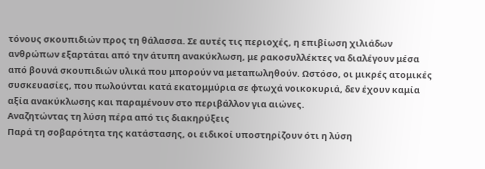τόνους σκουπιδιών προς τη θάλασσα. Σε αυτές τις περιοχές, η επιβίωση χιλιάδων ανθρώπων εξαρτάται από την άτυπη ανακύκλωση, με ρακοσυλλέκτες να διαλέγουν μέσα από βουνά σκουπιδιών υλικά που μπορούν να μεταπωληθούν. Ωστόσο, οι μικρές ατομικές συσκευασίες, που πωλούνται κατά εκατομμύρια σε φτωχά νοικοκυριά, δεν έχουν καμία αξία ανακύκλωσης και παραμένουν στο περιβάλλον για αιώνες.
Αναζητώντας τη λύση πέρα από τις διακηρύξεις
Παρά τη σοβαρότητα της κατάστασης, οι ειδικοί υποστηρίζουν ότι η λύση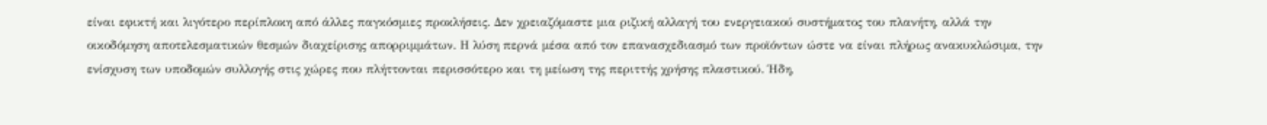είναι εφικτή και λιγότερο περίπλοκη από άλλες παγκόσμιες προκλήσεις. Δεν χρειαζόμαστε μια ριζική αλλαγή του ενεργειακού συστήματος του πλανήτη, αλλά την οικοδόμηση αποτελεσματικών θεσμών διαχείρισης απορριμμάτων. Η λύση περνά μέσα από τον επανασχεδιασμό των προϊόντων ώστε να είναι πλήρως ανακυκλώσιμα, την ενίσχυση των υποδομών συλλογής στις χώρες που πλήττονται περισσότερο και τη μείωση της περιττής χρήσης πλαστικού. Ήδη,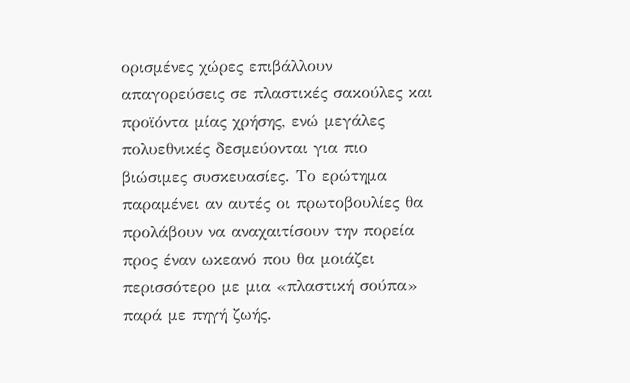ορισμένες χώρες επιβάλλουν απαγορεύσεις σε πλαστικές σακούλες και προϊόντα μίας χρήσης, ενώ μεγάλες πολυεθνικές δεσμεύονται για πιο βιώσιμες συσκευασίες. Το ερώτημα παραμένει αν αυτές οι πρωτοβουλίες θα προλάβουν να αναχαιτίσουν την πορεία προς έναν ωκεανό που θα μοιάζει περισσότερο με μια «πλαστική σούπα» παρά με πηγή ζωής.